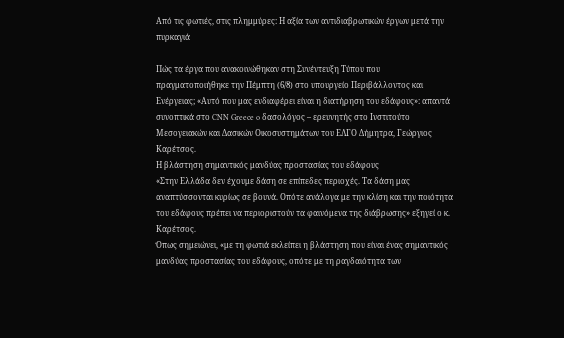Από τις φωτιές, στις πλημμύρες: Η αξία των αντιδιαβρωτικών έργων μετά την πυρκαγιά

Πώς τα έργα που ανακοινώθηκαν στη Συνέντευξη Τύπου που πραγματοποιήθηκε την Πέμπτη (6/8) στο υπουργείο Περιβάλλοντος και Ενέργειας; «Αυτό που μας ενδιαφέρει είναι η διατήρηση του εδάφους»: απαντά συνοπτικά στο CNN Greece o δασολόγος – ερευνητής στο Ινστιτούτο Μεσογειακών και Δασικών Οικοσυστημάτων του ΕΛΓΟ Δήμητρα, Γεώργιος Καρέτσος.
Η βλάστηση σημαντικός μανδύας προστασίας του εδάφους
«Στην Ελλάδα δεν έχουμε δάση σε επίπεδες περιοχές. Τα δάση μας αναπτύσσονται κυρίως σε βουνά. Οπότε ανάλογα με την κλίση και την ποιότητα του εδάφους πρέπει να περιοριστούν τα φαινόμενα της διάβρωσης» εξηγεί ο κ. Καρέτσος.
Όπως σημειώνει, «με τη φωτιά εκλείπει η βλάστηση που είναι ένας σημαντικός μανδύας προστασίας του εδάφους, οπότε με τη ραγδαιότητα των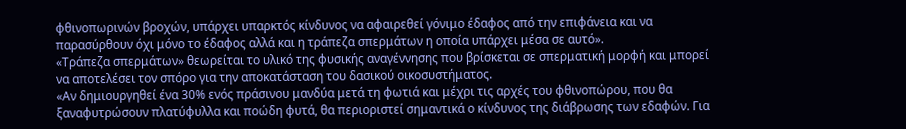φθινοπωρινών βροχών, υπάρχει υπαρκτός κίνδυνος να αφαιρεθεί γόνιμο έδαφος από την επιφάνεια και να παρασύρθουν όχι μόνο το έδαφος αλλά και η τράπεζα σπερμάτων η οποία υπάρχει μέσα σε αυτό».
«Τράπεζα σπερμάτων» θεωρείται το υλικό της φυσικής αναγέννησης που βρίσκεται σε σπερματική μορφή και μπορεί να αποτελέσει τον σπόρο για την αποκατάσταση του δασικού οικοσυστήματος.
«Αν δημιουργηθεί ένα 30% ενός πράσινου μανδύα μετά τη φωτιά και μέχρι τις αρχές του φθινοπώρου, που θα ξαναφυτρώσουν πλατύφυλλα και ποώδη φυτά, θα περιοριστεί σημαντικά ο κίνδυνος της διάβρωσης των εδαφών. Για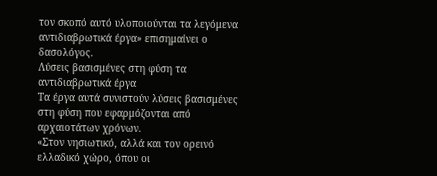τον σκοπό αυτό υλοποιούνται τα λεγόμενα αντιδιαβρωτικά έργα» επισημαίνει ο δασολόγος.
Λύσεις βασισμένες στη φύση τα αντιδιαβρωτικά έργα
Τα έργα αυτά συνιστούν λύσεις βασισμένες στη φύση που εφαρμόζονται από αρχαιοτάτων χρόνων.
«Στον νησιωτικό, αλλά και τον ορεινό ελλαδικό χώρο, όπου οι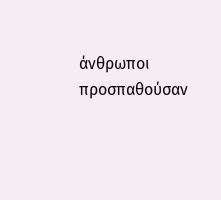άνθρωποι προσπαθούσαν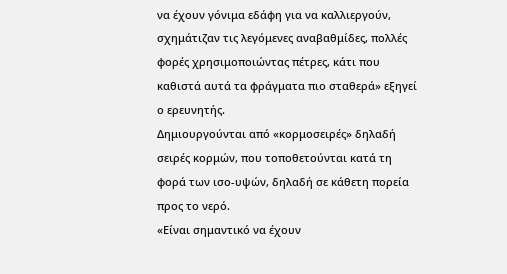να έχουν γόνιμα εδάφη για να καλλιεργούν, σχημάτιζαν τις λεγόμενες αναβαθμίδες, πολλές φορές χρησιμοποιώντας πέτρες, κάτι που καθιστά αυτά τα φράγματα πιο σταθερά» εξηγεί ο ερευνητής.
Δημιουργούνται από «κορμοσειρές» δηλαδή σειρές κορμών, που τοποθετούνται κατά τη φορά των ισο-υψών, δηλαδή σε κάθετη πορεία προς το νερό.
«Είναι σημαντικό να έχουν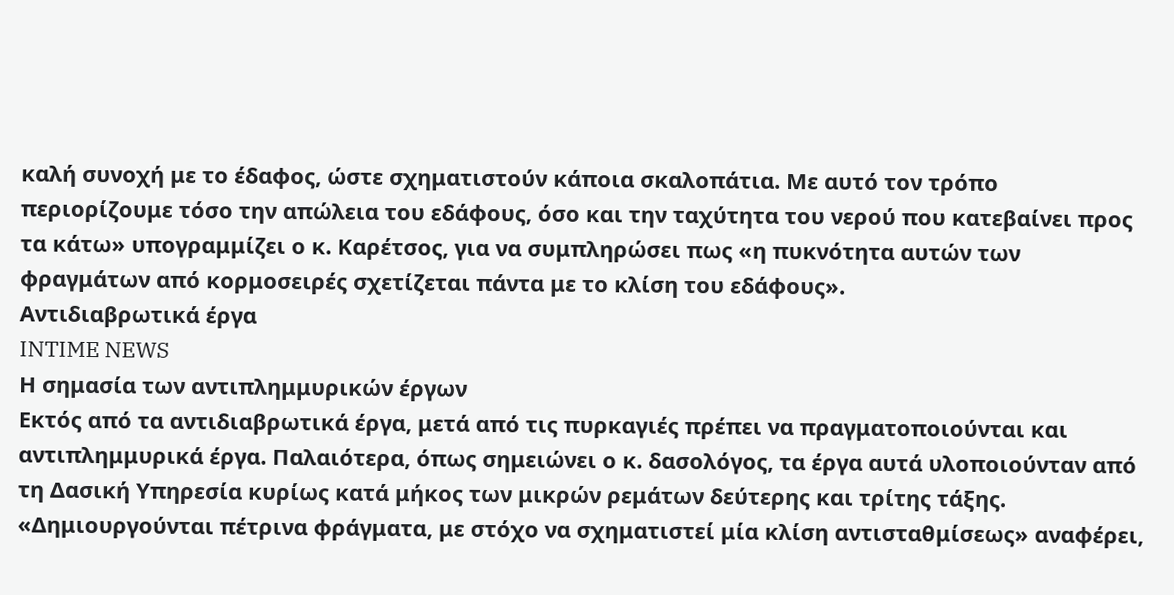καλή συνοχή με το έδαφος, ώστε σχηματιστούν κάποια σκαλοπάτια. Με αυτό τον τρόπο περιορίζουμε τόσο την απώλεια του εδάφους, όσο και την ταχύτητα του νερού που κατεβαίνει προς τα κάτω» υπογραμμίζει ο κ. Καρέτσος, για να συμπληρώσει πως «η πυκνότητα αυτών των φραγμάτων από κορμοσειρές σχετίζεται πάντα με το κλίση του εδάφους».
Αντιδιαβρωτικά έργα
INTIME NEWS
Η σημασία των αντιπλημμυρικών έργων
Εκτός από τα αντιδιαβρωτικά έργα, μετά από τις πυρκαγιές πρέπει να πραγματοποιούνται και αντιπλημμυρικά έργα. Παλαιότερα, όπως σημειώνει ο κ. δασολόγος, τα έργα αυτά υλοποιούνταν από τη Δασική Υπηρεσία κυρίως κατά μήκος των μικρών ρεμάτων δεύτερης και τρίτης τάξης.
«Δημιουργούνται πέτρινα φράγματα, με στόχο να σχηματιστεί μία κλίση αντισταθμίσεως» αναφέρει,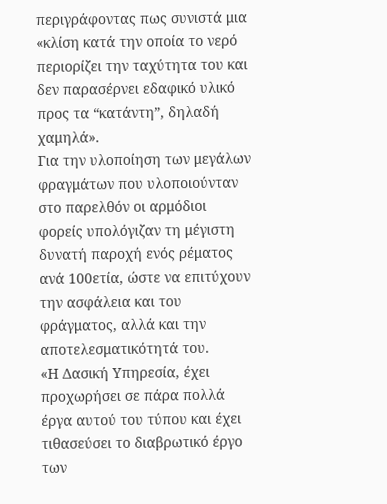περιγράφοντας πως συνιστά μια «κλίση κατά την οποία το νερό περιορίζει την ταχύτητα του και δεν παρασέρνει εδαφικό υλικό προς τα “κατάντη”, δηλαδή χαμηλά».
Για την υλοποίηση των μεγάλων φραγμάτων που υλοποιούνταν στο παρελθόν οι αρμόδιοι φορείς υπολόγιζαν τη μέγιστη δυνατή παροχή ενός ρέματος ανά 100ετία, ώστε να επιτύχουν την ασφάλεια και του φράγματος, αλλά και την αποτελεσματικότητά του.
«Η Δασική Υπηρεσία, έχει προχωρήσει σε πάρα πολλά έργα αυτού του τύπου και έχει τιθασεύσει το διαβρωτικό έργο των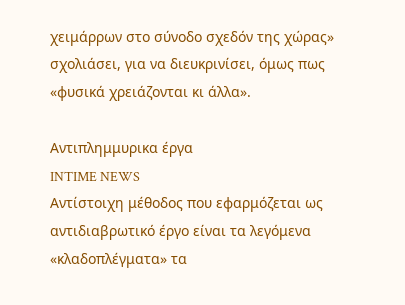χειμάρρων στο σύνοδο σχεδόν της χώρας» σχολιάσει, για να διευκρινίσει, όμως πως «φυσικά χρειάζονται κι άλλα».

Αντιπλημμυρικα έργα
INTIME NEWS
Αντίστοιχη μέθοδος που εφαρμόζεται ως αντιδιαβρωτικό έργο είναι τα λεγόμενα «κλαδοπλέγματα» τα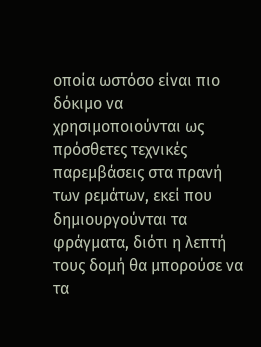οποία ωστόσο είναι πιο δόκιμο να χρησιμοποιούνται ως πρόσθετες τεχνικές παρεμβάσεις στα πρανή των ρεμάτων, εκεί που δημιουργούνται τα φράγματα, διότι η λεπτή τους δομή θα μπορούσε να τα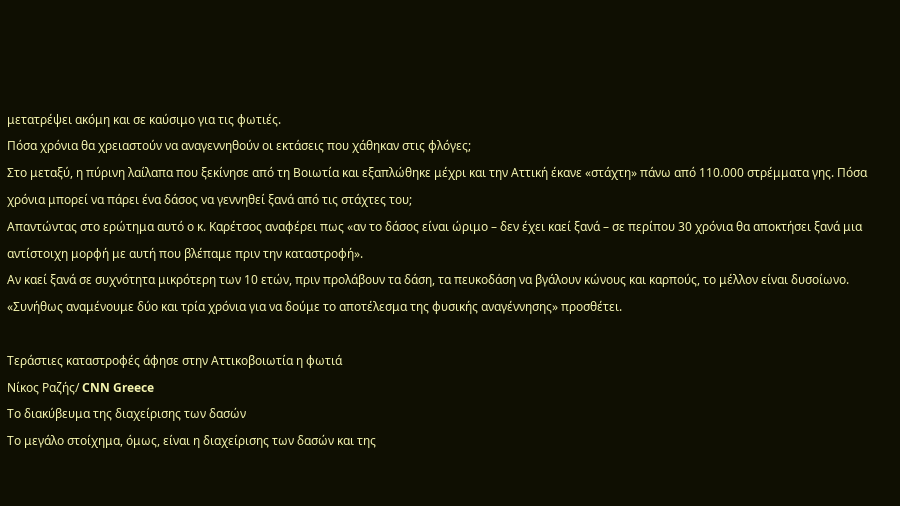μετατρέψει ακόμη και σε καύσιμο για τις φωτιές.
Πόσα χρόνια θα χρειαστούν να αναγεννηθούν οι εκτάσεις που χάθηκαν στις φλόγες;
Στο μεταξύ, η πύρινη λαίλαπα που ξεκίνησε από τη Βοιωτία και εξαπλώθηκε μέχρι και την Αττική έκανε «στάχτη» πάνω από 110.000 στρέμματα γης. Πόσα χρόνια μπορεί να πάρει ένα δάσος να γεννηθεί ξανά από τις στάχτες του;
Απαντώντας στο ερώτημα αυτό ο κ. Καρέτσος αναφέρει πως «αν το δάσος είναι ώριμο – δεν έχει καεί ξανά – σε περίπου 30 χρόνια θα αποκτήσει ξανά μια αντίστοιχη μορφή με αυτή που βλέπαμε πριν την καταστροφή».
Αν καεί ξανά σε συχνότητα μικρότερη των 10 ετών, πριν προλάβουν τα δάση, τα πευκοδάση να βγάλουν κώνους και καρπούς, το μέλλον είναι δυσοίωνο.
«Συνήθως αναμένουμε δύο και τρία χρόνια για να δούμε το αποτέλεσμα της φυσικής αναγέννησης» προσθέτει.

Τεράστιες καταστροφές άφησε στην Αττικοβοιωτία η φωτιά
Νίκος Ραζής/ CNN Greece
Το διακύβευμα της διαχείρισης των δασών
Το μεγάλο στοίχημα, όμως, είναι η διαχείρισης των δασών και της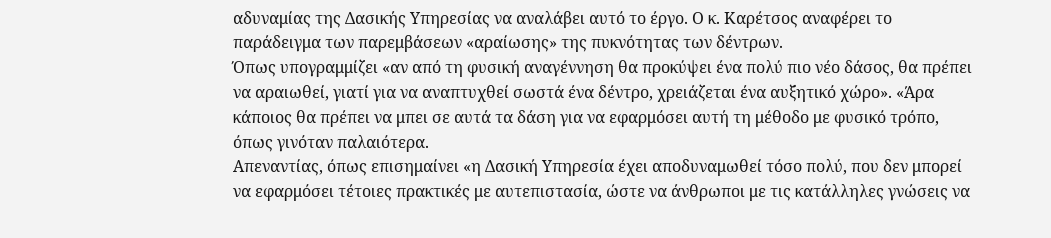αδυναμίας της Δασικής Υπηρεσίας να αναλάβει αυτό το έργο. Ο κ. Καρέτσος αναφέρει το παράδειγμα των παρεμβάσεων «αραίωσης» της πυκνότητας των δέντρων.
Όπως υπογραμμίζει «αν από τη φυσική αναγέννηση θα προκύψει ένα πολύ πιο νέο δάσος, θα πρέπει να αραιωθεί, γιατί για να αναπτυχθεί σωστά ένα δέντρο, χρειάζεται ένα αυξητικό χώρο». «Άρα κάποιος θα πρέπει να μπει σε αυτά τα δάση για να εφαρμόσει αυτή τη μέθοδο με φυσικό τρόπο, όπως γινόταν παλαιότερα.
Απεναντίας, όπως επισημαίνει «η Δασική Υπηρεσία έχει αποδυναμωθεί τόσο πολύ, που δεν μπορεί να εφαρμόσει τέτοιες πρακτικές με αυτεπιστασία, ώστε να άνθρωποι με τις κατάλληλες γνώσεις να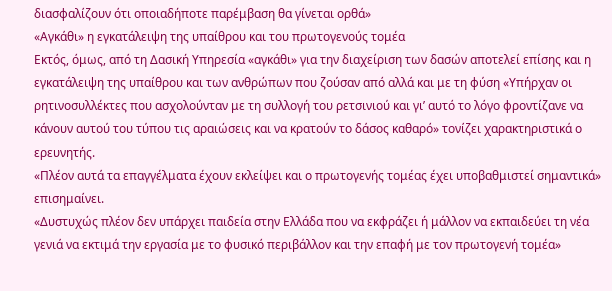διασφαλίζουν ότι οποιαδήποτε παρέμβαση θα γίνεται ορθά»
«Αγκάθι» η εγκατάλειψη της υπαίθρου και του πρωτογενούς τομέα
Εκτός, όμως, από τη Δασική Υπηρεσία «αγκάθι» για την διαχείριση των δασών αποτελεί επίσης και η εγκατάλειψη της υπαίθρου και των ανθρώπων που ζούσαν από αλλά και με τη φύση «Υπήρχαν οι ρητινοσυλλέκτες που ασχολούνταν με τη συλλογή του ρετσινιού και γι’ αυτό το λόγο φροντίζανε να κάνουν αυτού του τύπου τις αραιώσεις και να κρατούν το δάσος καθαρό» τονίζει χαρακτηριστικά ο ερευνητής.
«Πλέον αυτά τα επαγγέλματα έχουν εκλείψει και ο πρωτογενής τομέας έχει υποβαθμιστεί σημαντικά» επισημαίνει.
«Δυστυχώς πλέον δεν υπάρχει παιδεία στην Ελλάδα που να εκφράζει ή μάλλον να εκπαιδεύει τη νέα γενιά να εκτιμά την εργασία με το φυσικό περιβάλλον και την επαφή με τον πρωτογενή τομέα»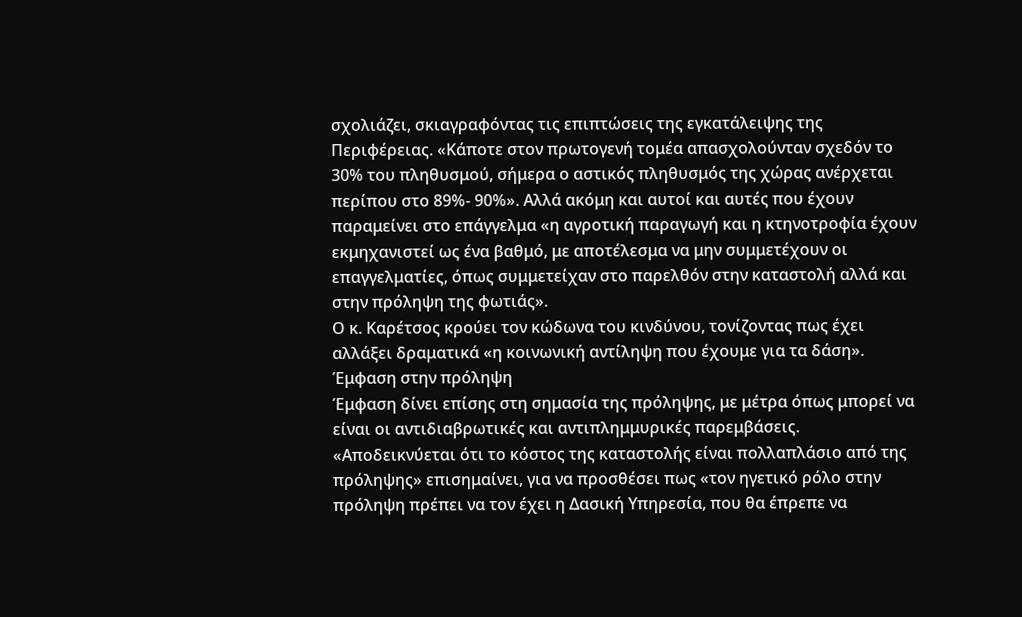σχολιάζει, σκιαγραφόντας τις επιπτώσεις της εγκατάλειψης της Περιφέρειας. «Κάποτε στον πρωτογενή τομέα απασχολούνταν σχεδόν το 30% του πληθυσμού, σήμερα ο αστικός πληθυσμός της χώρας ανέρχεται περίπου στο 89%- 90%». Αλλά ακόμη και αυτοί και αυτές που έχουν παραμείνει στο επάγγελμα «η αγροτική παραγωγή και η κτηνοτροφία έχουν εκμηχανιστεί ως ένα βαθμό, με αποτέλεσμα να μην συμμετέχουν οι επαγγελματίες, όπως συμμετείχαν στο παρελθόν στην καταστολή αλλά και στην πρόληψη της φωτιάς».
Ο κ. Καρέτσος κρούει τον κώδωνα του κινδύνου, τονίζοντας πως έχει αλλάξει δραματικά «η κοινωνική αντίληψη που έχουμε για τα δάση».
Έμφαση στην πρόληψη
Έμφαση δίνει επίσης στη σημασία της πρόληψης, με μέτρα όπως μπορεί να είναι οι αντιδιαβρωτικές και αντιπλημμυρικές παρεμβάσεις.
«Αποδεικνύεται ότι το κόστος της καταστολής είναι πολλαπλάσιο από της πρόληψης» επισημαίνει, για να προσθέσει πως «τον ηγετικό ρόλο στην πρόληψη πρέπει να τον έχει η Δασική Υπηρεσία, που θα έπρεπε να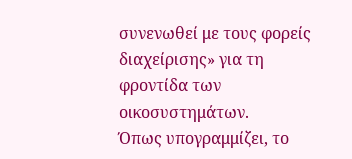συνενωθεί με τους φορείς διαχείρισης» για τη φροντίδα των οικοσυστημάτων.
Όπως υπογραμμίζει, το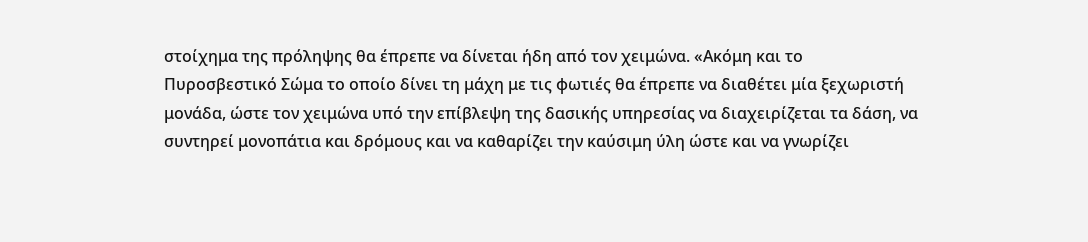στοίχημα της πρόληψης θα έπρεπε να δίνεται ήδη από τον χειμώνα. «Ακόμη και το Πυροσβεστικό Σώμα το οποίο δίνει τη μάχη με τις φωτιές θα έπρεπε να διαθέτει μία ξεχωριστή μονάδα, ώστε τον χειμώνα υπό την επίβλεψη της δασικής υπηρεσίας να διαχειρίζεται τα δάση, να συντηρεί μονοπάτια και δρόμους και να καθαρίζει την καύσιμη ύλη ώστε και να γνωρίζει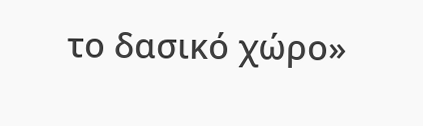το δασικό χώρο»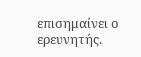επισημαίνει ο ερευνητής.